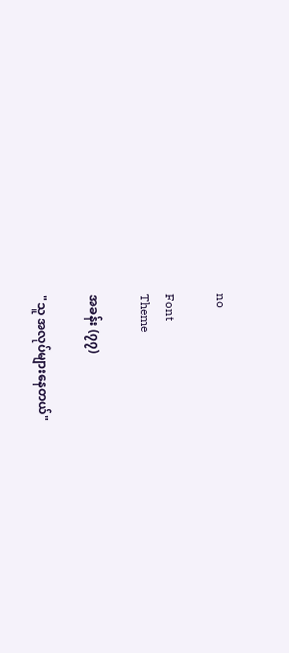no

Font
Theme

အခန်း (၇၇)

"သူ အလုပ်များနေတယ်"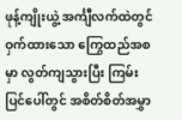ဖုန့်ကျိုးယွဲ့ အင်္ကျီလက်ထဲတွင် ဝှက်ထားသော ကြွေထည်အစမှာ လွတ်ကျသွားပြီး ကြမ်းပြင်ပေါ်တွင် အစိတ်စိတ်အမွှာ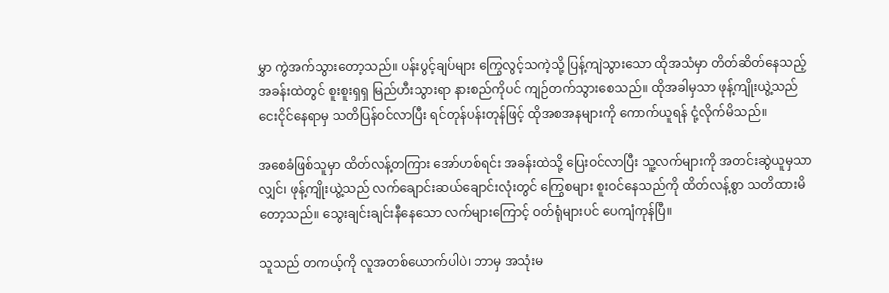မွှာ ကွဲအက်သွားတော့သည်။ ပန်းပွင့်ချပ်များ ကြွေလွင့်သကဲ့သို့ ပြန့်ကျဲသွားသော ထိုအသံမှာ တိတ်ဆိတ်နေသည့် အခန်းထဲတွင် စူးစူးရှရှ မြည်ဟီးသွားရာ နားစည်ကိုပင် ကျဉ်တက်သွားစေသည်။ ထိုအခါမှသာ ဖုန့်ကျိုးယွဲ့သည် ငေးငိုင်နေရာမှ သတိပြန်ဝင်လာပြီး ရင်တုန်ပန်းတုန်ဖြင့် ထိုအစအနများကို ကောက်ယူရန် ငုံ့လိုက်မိသည်။

အစေခံဖြစ်သူမှာ ထိတ်လန့်တကြား အော်ဟစ်ရင်း အခန်းထဲသို့ ပြေးဝင်လာပြီး သူ့လက်များကို အတင်းဆွဲယူမှသာလျှင်၊ ဖုန့်ကျိုးယွဲ့သည် လက်ချောင်းဆယ်ချောင်းလုံးတွင် ကြွေစများ စူးဝင်နေသည်ကို ထိတ်လန့်စွာ သတိထားမိတော့သည်။ သွေးချင်းချင်းနီနေသော လက်များကြောင့် ဝတ်ရုံများပင် ပေကျံကုန်ပြီ။

သူသည် တကယ့်ကို လူအတစ်ယောက်ပါပဲ၊ ဘာမှ အသုံးမ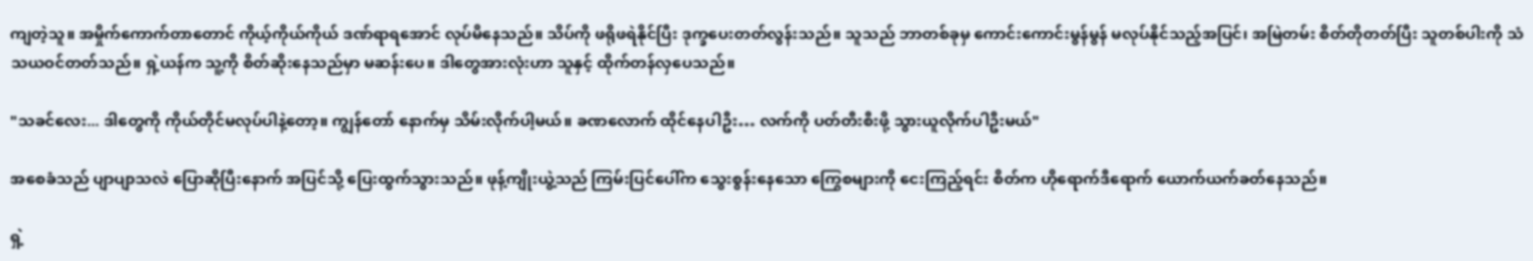ကျတဲ့သူ။ အမှိုက်ကောက်တာတောင် ကိုယ့်ကိုယ်ကိုယ် ဒဏ်ရာရအောင် လုပ်မိနေသည်။ သိပ်ကို ဖရိုဖရဲနိုင်ပြီး ဒုက္ခပေးတတ်လွန်းသည်။ သူသည် ဘာတစ်ခုမှ ကောင်းကောင်းမွန်မွန် မလုပ်နိုင်သည့်အပြင်၊ အမြဲတမ်း စိတ်တိုတတ်ပြီး သူတစ်ပါးကို သံသယဝင်တတ်သည်။ ရှဲ့ယန်က သူ့ကို စိတ်ဆိုးနေသည်မှာ မဆန်းပေ။ ဒါတွေအားလုံးဟာ သူနှင့် ထိုက်တန်လှပေသည်။

"သခင်လေး... ဒါတွေကို ကိုယ်တိုင်မလုပ်ပါနဲ့တော့။ ကျွန်တော် နောက်မှ သိမ်းလိုက်ပါ့မယ်။ ခဏလောက် ထိုင်နေပါဦး… လက်ကို ပတ်တီးစီးဖို့ သွားယူလိုက်ပါဦးမယ်"

အစေခံသည် ပျာပျာသလဲ ပြောဆိုပြီးနောက် အပြင်သို့ ပြေးထွက်သွားသည်။ ဖုန့်ကျိုးယွဲ့သည် ကြမ်းပြင်ပေါ်က သွေးစွန်းနေသော ကြွေစများကို ငေးကြည့်ရင်း စိတ်က ဟိုရောက်ဒီရောက် ယောက်ယက်ခတ်နေသည်။

ရှဲ့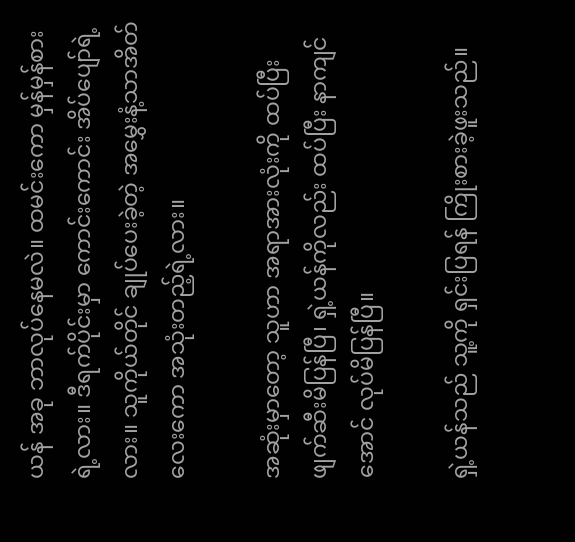ယန် အခု ဘာလုပ်နေမလဲ။ ထမင်းကော မှန်မှန်စားရဲ့လား။ ဒီရက်ပိုင်းမှာ ကောင်းကောင်း အိပ်ပျော်ရဲ့လား။ သူကိုယ်တိုင် ချုပ်ပေးခဲ့တဲ့ အမွှေးနံ့သာအိတ်လေးကော အသုံးတည့်ရဲ့လား။

အဆုံးမှာတော့ သူဟာ အရာအားလုံးကို ထပ်ပြီး ဖျက်ဆီးမိပြန်ပြီ၊ ရှဲ့ယန်ကိုလည်း ထပ်ပြီး နာကျင်အောင် လုပ်မိပြန်ပြီ။

ရှဲ့ယန်သည် သူ့ကို ရှင်းပြရန် ကြိုးစားခဲ့ဖူးသည်။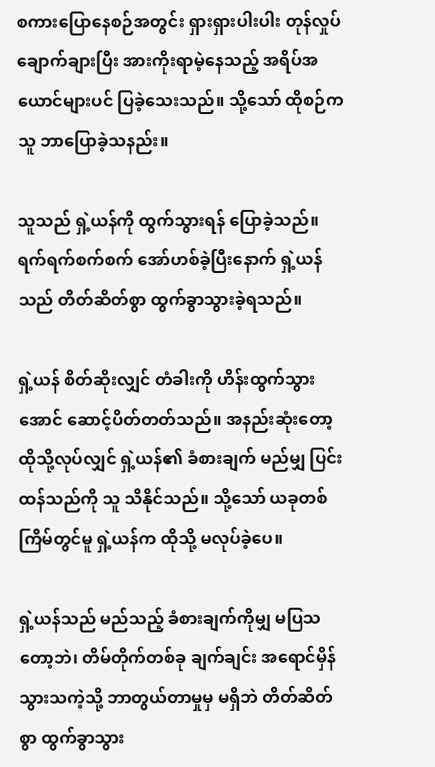စကားပြောနေစဉ်အတွင်း ရှားရှားပါးပါး တုန်လှုပ်ချောက်ချားပြီး အားကိုးရာမဲ့နေသည့် အရိပ်အယောင်များပင် ပြခဲ့သေးသည်။ သို့သော် ထိုစဉ်က သူ ဘာပြောခဲ့သနည်း။

သူသည် ရှဲ့ယန်ကို ထွက်သွားရန် ပြောခဲ့သည်။ ရက်ရက်စက်စက် အော်ဟစ်ခဲ့ပြီးနောက် ရှဲ့ယန်သည် တိတ်ဆိတ်စွာ ထွက်ခွာသွားခဲ့ရသည်။

ရှဲ့ယန် စိတ်ဆိုးလျှင် တံခါးကို ဟိန်းထွက်သွားအောင် ဆောင့်ပိတ်တတ်သည်။ အနည်းဆုံးတော့ ထိုသို့လုပ်လျှင် ရှဲ့ယန်၏ ခံစားချက် မည်မျှ ပြင်းထန်သည်ကို သူ သိနိုင်သည်။ သို့သော် ယခုတစ်ကြိမ်တွင်မူ ရှဲ့ယန်က ထိုသို့ မလုပ်ခဲ့ပေ။

ရှဲ့ယန်သည် မည်သည့် ခံစားချက်ကိုမျှ မပြသတော့ဘဲ၊ တိမ်တိုက်တစ်ခု ချက်ချင်း အရောင်မှိန်သွားသကဲ့သို့ ဘာတွယ်တာမှုမှ မရှိဘဲ တိတ်ဆိတ်စွာ ထွက်ခွာသွား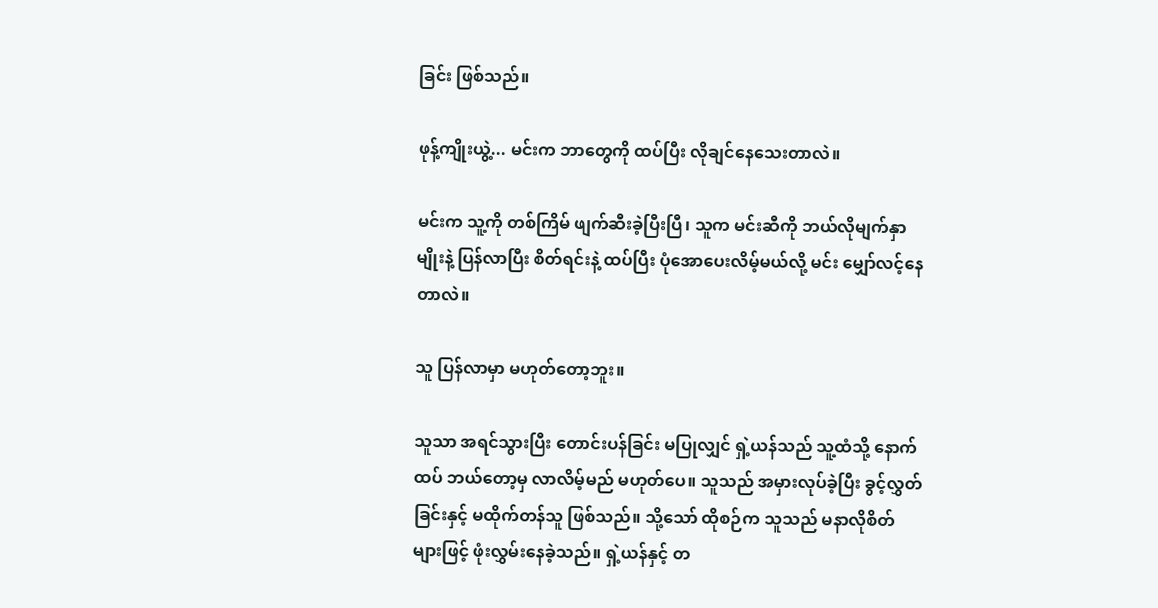ခြင်း ဖြစ်သည်။

ဖုန့်ကျိုးယွဲ့... မင်းက ဘာတွေကို ထပ်ပြီး လိုချင်နေသေးတာလဲ။

မင်းက သူ့ကို တစ်ကြိမ် ဖျက်ဆီးခဲ့ပြီးပြီ၊ သူက မင်းဆီကို ဘယ်လိုမျက်နှာမျိုးနဲ့ ပြန်လာပြီး စိတ်ရင်းနဲ့ ထပ်ပြီး ပုံအောပေးလိမ့်မယ်လို့ မင်း မျှော်လင့်နေတာလဲ။

သူ ပြန်လာမှာ မဟုတ်တော့ဘူး။

သူသာ အရင်သွားပြီး တောင်းပန်ခြင်း မပြုလျှင် ရှဲ့ယန်သည် သူ့ထံသို့ နောက်ထပ် ဘယ်တော့မှ လာလိမ့်မည် မဟုတ်ပေ။ သူသည် အမှားလုပ်ခဲ့ပြီး ခွင့်လွှတ်ခြင်းနှင့် မထိုက်တန်သူ ဖြစ်သည်။ သို့သော် ထိုစဉ်က သူသည် မနာလိုစိတ်များဖြင့် ဖုံးလွှမ်းနေခဲ့သည်။ ရှဲ့ယန်နှင့် တ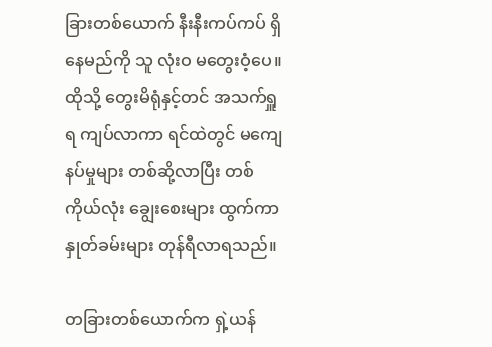ခြားတစ်ယောက် နီးနီးကပ်ကပ် ရှိနေမည်ကို သူ လုံးဝ မတွေးဝံ့ပေ။ ထိုသို့ တွေးမိရုံနှင့်တင် အသက်ရှူရ ကျပ်လာကာ ရင်ထဲတွင် မကျေနပ်မှုများ တစ်ဆို့လာပြီး တစ်ကိုယ်လုံး ချွေးစေးများ ထွက်ကာ နှုတ်ခမ်းများ တုန်ရီလာရသည်။

တခြားတစ်ယောက်က ရှဲ့ယန်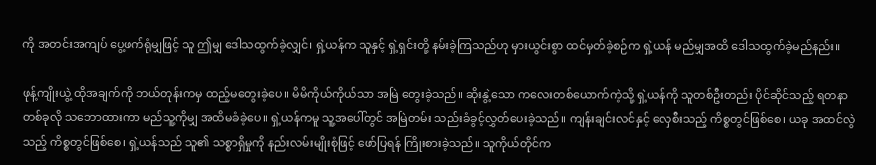ကို အတင်းအကျပ် ပွေ့ဖက်ရုံမျှဖြင့် သူ ဤမျှ ဒေါသထွက်ခဲ့လျှင်၊ ရှဲ့ယန်က သူနှင့် ရှဲ့ရှင်းတို့ နမ်းခဲ့ကြသည်ဟု မှားယွင်းစွာ ထင်မှတ်ခဲ့စဉ်က ရှဲ့ယန် မည်မျှအထိ ဒေါသထွက်ခဲ့မည်နည်း။

ဖုန့်ကျိုးယွဲ့ ထိုအချက်ကို ဘယ်တုန်းကမှ ထည့်မတွေးခဲ့ပေ။ မိမိကိုယ်ကိုယ်သာ အမြဲ တွေးခဲ့သည်။ ဆိုးနွဲ့သော ကလေးတစ်ယောက်ကဲ့သို့ ရှဲ့ယန်ကို သူတစ်ဦးတည်း ပိုင်ဆိုင်သည့် ရတနာတစ်ခုလို သဘောထားကာ မည်သူ့ကိုမျှ အထိမခံခဲ့ပေ။ ရှဲ့ယန်ကမူ သူ့အပေါ်တွင် အမြဲတမ်း သည်းခံခွင့်လွှတ်ပေးခဲ့သည်။ ကျန်းချင်းလင်နှင့် လှေစီးသည့် ကိစ္စတွင်ဖြစ်စေ၊ ယခု အထင်လွဲသည့် ကိစ္စတွင်ဖြစ်စေ၊ ရှဲ့ယန်သည် သူ၏ သစ္စာရှိမှုကို နည်းလမ်းမျိုးစုံဖြင့် ဖော်ပြရန် ကြိုးစားခဲ့သည်။ သူကိုယ်တိုင်က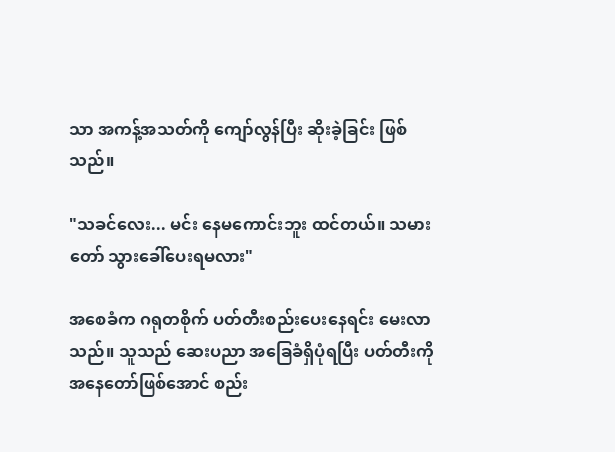သာ အကန့်အသတ်ကို ကျော်လွန်ပြီး ဆိုးခဲ့ခြင်း ဖြစ်သည်။

"သခင်လေး... မင်း နေမကောင်းဘူး ထင်တယ်။ သမားတော် သွားခေါ်ပေးရမလား"

အစေခံက ဂရုတစိုက် ပတ်တီးစည်းပေးနေရင်း မေးလာသည်။ သူသည် ဆေးပညာ အခြေခံရှိပုံရပြီး ပတ်တီးကို အနေတော်ဖြစ်အောင် စည်း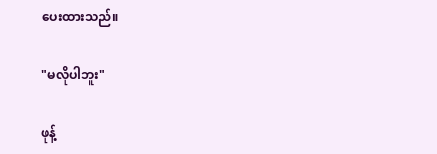ပေးထားသည်။

"မလိုပါဘူး"

ဖုန့်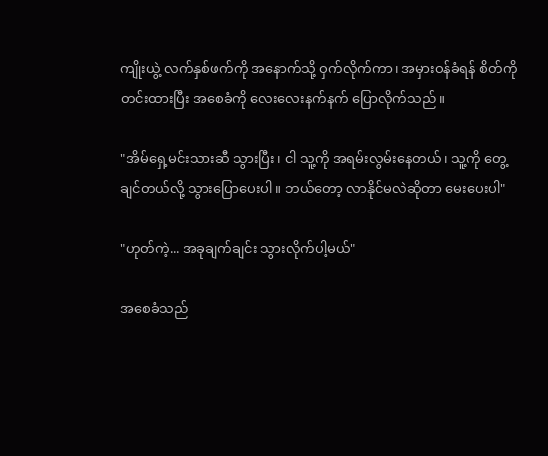ကျိုးယွဲ့ လက်နှစ်ဖက်ကို အနောက်သို့ ဝှက်လိုက်ကာ၊ အမှားဝန်ခံရန် စိတ်ကို တင်းထားပြီး အစေခံကို လေးလေးနက်နက် ပြောလိုက်သည်။

"အိမ်ရှေ့မင်းသားဆီ သွားပြီး၊ ငါ သူ့ကို အရမ်းလွမ်းနေတယ်၊ သူ့ကို တွေ့ချင်တယ်လို့ သွားပြောပေးပါ။ ဘယ်တော့ လာနိုင်မလဲဆိုတာ မေးပေးပါ"

"ဟုတ်ကဲ့... အခုချက်ချင်း သွားလိုက်ပါ့မယ်"

အစေခံသည်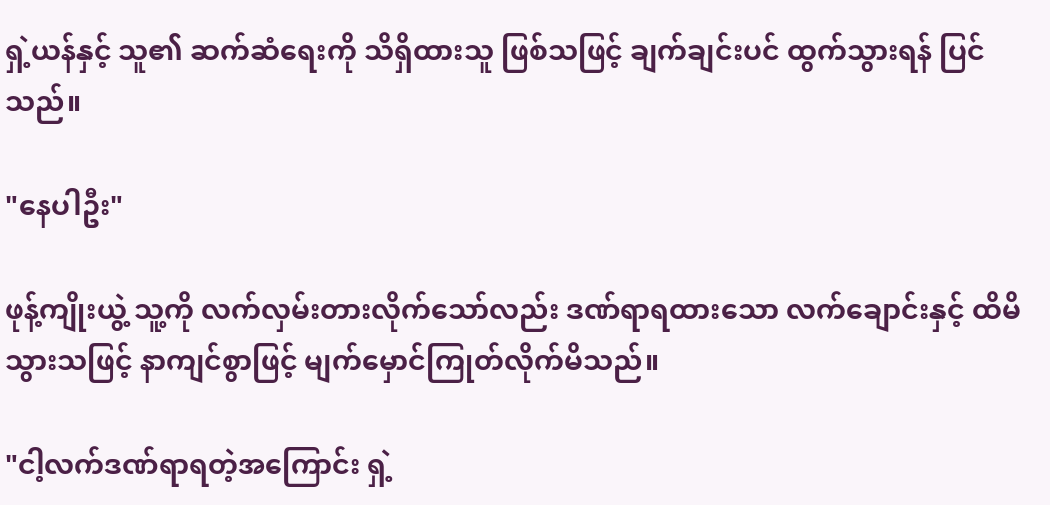ရှဲ့ယန်နှင့် သူ၏ ဆက်ဆံရေးကို သိရှိထားသူ ဖြစ်သဖြင့် ချက်ချင်းပင် ထွက်သွားရန် ပြင်သည်။

"နေပါဦး"

ဖုန့်ကျိုးယွဲ့ သူ့ကို လက်လှမ်းတားလိုက်သော်လည်း ဒဏ်ရာရထားသော လက်ချောင်းနှင့် ထိမိသွားသဖြင့် နာကျင်စွာဖြင့် မျက်မှောင်ကြုတ်လိုက်မိသည်။

"ငါ့လက်ဒဏ်ရာရတဲ့အကြောင်း ရှဲ့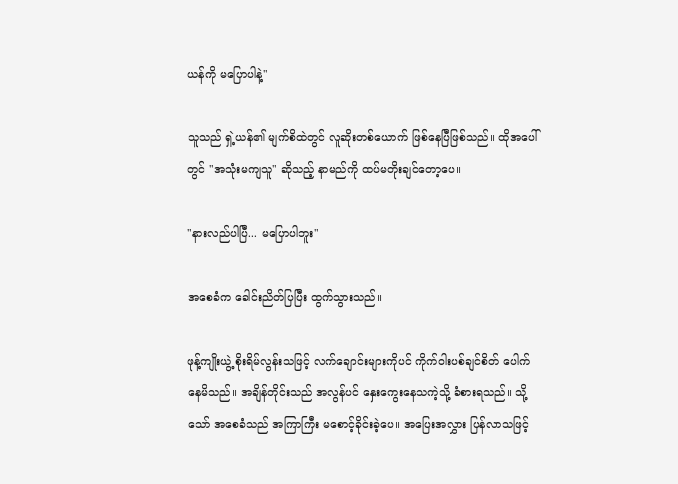ယန်ကို မပြောပါနဲ့"

သူသည် ရှဲ့ယန်၏ မျက်စိထဲတွင် လူဆိုးတစ်ယောက် ဖြစ်နေပြီဖြစ်သည်။ ထိုအပေါ်တွင် "အသုံးမကျသူ" ဆိုသည့် နာမည်ကို ထပ်မတိုးချင်တော့ပေ။

"နားလည်ပါပြီ... မပြောပါဘူး"

အစေခံက ခေါင်းညိတ်ပြပြီး ထွက်သွားသည်။

ဖုန့်ကျိုးယွဲ့ စိုးရိမ်လွန်းသဖြင့် လက်ချောင်းများကိုပင် ကိုက်ဝါးပစ်ချင်စိတ် ပေါက်နေမိသည်။ အချိန်တိုင်းသည် အလွန်ပင် နှေးကွေးနေသကဲ့သို့ ခံစားရသည်။ သို့သော် အစေခံသည် အကြာကြီး မစောင့်ခိုင်းခဲ့ပေ။ အပြေးအလွှား ပြန်လာသဖြင့်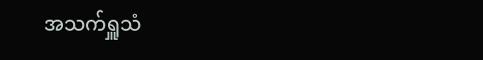အသက်ရှူသံ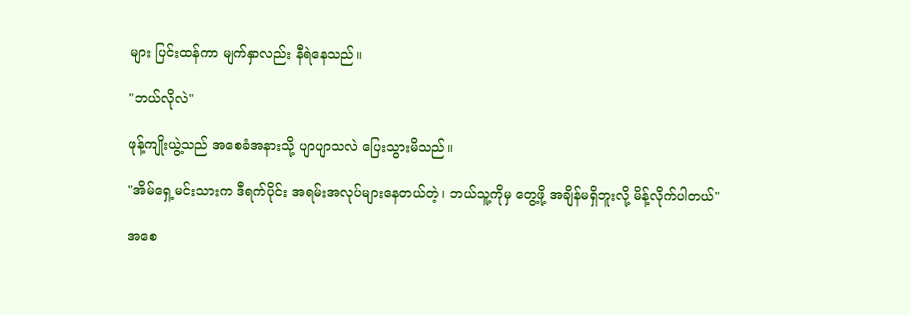များ ပြင်းထန်ကာ မျက်နှာလည်း နီရဲနေသည်။

"ဘယ်လိုလဲ"

ဖုန့်ကျိုးယွဲ့သည် အစေခံအနားသို့ ပျာပျာသလဲ ပြေးသွားမိသည်။

"အိမ်ရှေ့မင်းသားက ဒီရက်ပိုင်း အရမ်းအလုပ်များနေတယ်တဲ့၊ ဘယ်သူ့ကိုမှ တွေ့ဖို့ အချိန်မရှိဘူးလို့ မိန့်လိုက်ပါတယ်"

အစေ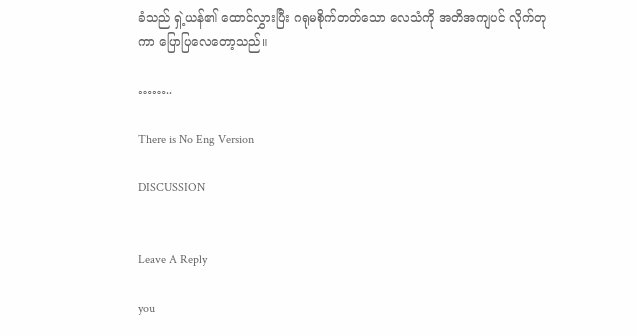ခံသည် ရှဲ့ယန်၏ ထောင်လွှားပြီး ဂရုမစိုက်တတ်သော လေသံကို အတိအကျပင် လိုက်တုကာ ပြောပြလေတော့သည်။

……..

There is No Eng Version

DISCUSSION


Leave A Reply

you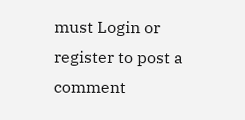must Login or register to post a comment